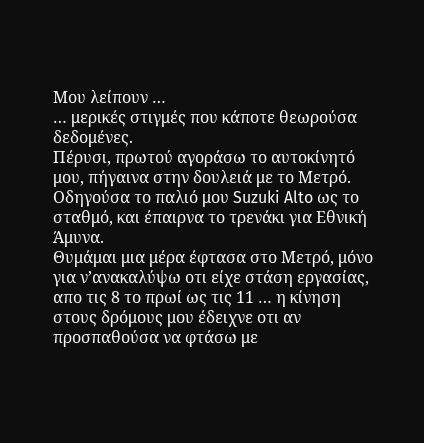Μου λείπουν …
… μερικές στιγμές που κάποτε θεωρούσα δεδομένες.
Πέρυσι, πρωτού αγοράσω το αυτοκίνητό μου, πήγαινα στην δουλειά με το Μετρό. Οδηγούσα το παλιό μου Suzuki Alto ως το σταθμό, και έπαιρνα το τρενάκι για Εθνική Άμυνα.
Θυμάμαι μια μέρα έφτασα στο Μετρό, μόνο για ν’ανακαλύψω οτι είχε στάση εργασίας, απο τις 8 το πρωί ως τις 11 … η κίνηση στους δρόμους μου έδειχνε οτι αν προσπαθούσα να φτάσω με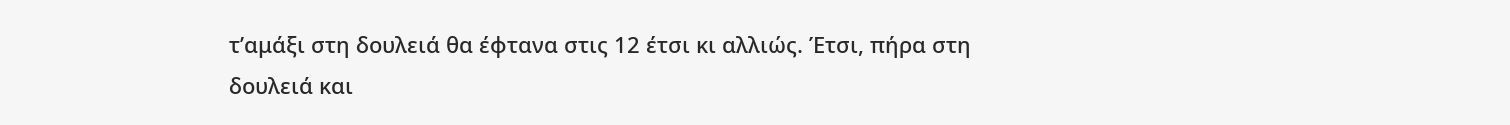τ’αμάξι στη δουλειά θα έφτανα στις 12 έτσι κι αλλιώς. Έτσι, πήρα στη δουλειά και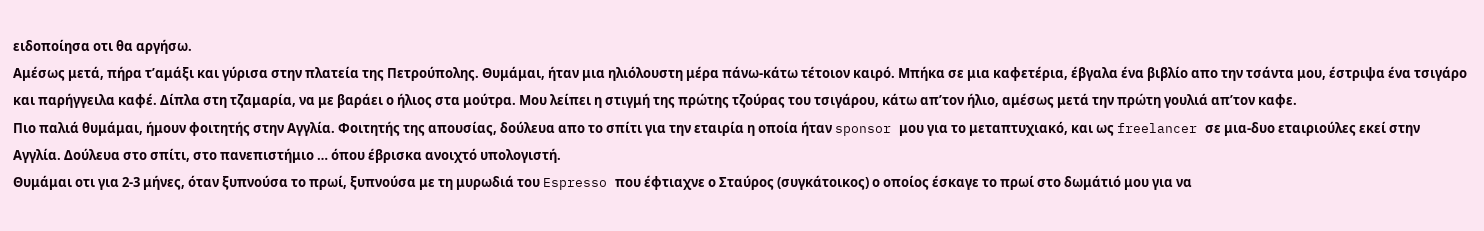ειδοποίησα οτι θα αργήσω.
Αμέσως μετά, πήρα τ’αμάξι και γύρισα στην πλατεία της Πετρούπολης. Θυμάμαι, ήταν μια ηλιόλουστη μέρα πάνω-κάτω τέτοιον καιρό. Μπήκα σε μια καφετέρια, έβγαλα ένα βιβλίο απο την τσάντα μου, έστριψα ένα τσιγάρο και παρήγγειλα καφέ. Δίπλα στη τζαμαρία, να με βαράει ο ήλιος στα μούτρα. Μου λείπει η στιγμή της πρώτης τζούρας του τσιγάρου, κάτω απ’τον ήλιο, αμέσως μετά την πρώτη γουλιά απ’τον καφε.
Πιο παλιά θυμάμαι, ήμουν φοιτητής στην Αγγλία. Φοιτητής της απουσίας, δούλευα απο το σπίτι για την εταιρία η οποία ήταν sponsor μου για το μεταπτυχιακό, και ως freelancer σε μια-δυο εταιριούλες εκεί στην Αγγλία. Δούλευα στο σπίτι, στο πανεπιστήμιο … όπου έβρισκα ανοιχτό υπολογιστή.
Θυμάμαι οτι για 2-3 μήνες, όταν ξυπνούσα το πρωί, ξυπνούσα με τη μυρωδιά του Espresso που έφτιαχνε ο Σταύρος (συγκάτοικος) ο οποίος έσκαγε το πρωί στο δωμάτιό μου για να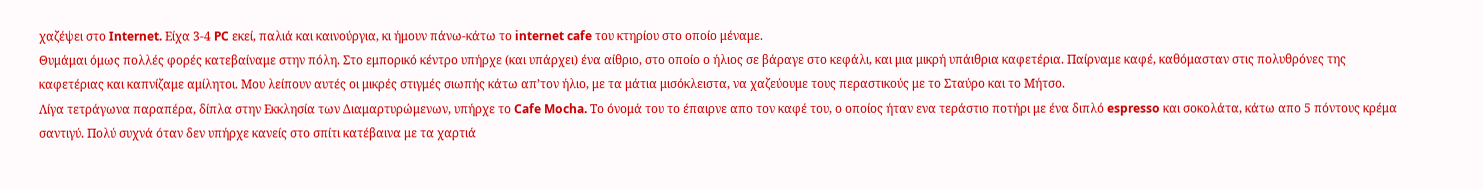χαζέψει στο Internet. Είχα 3-4 PC εκεί, παλιά και καινούργια, κι ήμουν πάνω-κάτω το internet cafe του κτηρίου στο οποίο μέναμε.
Θυμάμαι όμως πολλές φορές κατεβαίναμε στην πόλη. Στο εμπορικό κέντρο υπήρχε (και υπάρχει) ένα αίθριο, στο οποίο ο ήλιος σε βάραγε στο κεφάλι, και μια μικρή υπάιθρια καφετέρια. Παίρναμε καφέ, καθόμασταν στις πολυθρόνες της καφετέριας και καπνίζαμε αμίλητοι. Μου λείπουν αυτές οι μικρές στιγμές σιωπής κάτω απ’τον ήλιο, με τα μάτια μισόκλειστα, να χαζεύουμε τους περαστικούς με το Σταύρο και το Μήτσο.
Λίγα τετράγωνα παραπέρα, δίπλα στην Εκκλησία των Διαμαρτυρώμενων, υπήρχε το Cafe Mocha. Το όνομά του το έπαιρνε απο τον καφέ του, ο οποίος ήταν ενα τεράστιο ποτήρι με ένα διπλό espresso και σοκολάτα, κάτω απο 5 πόντους κρέμα σαντιγύ. Πολύ συχνά όταν δεν υπήρχε κανείς στο σπίτι κατέβαινα με τα χαρτιά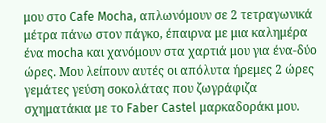μου στο Cafe Mocha, απλωνόμουν σε 2 τετραγωνικά μέτρα πάνω στον πάγκο, έπαιρνα με μια καλημέρα ένα mocha και χανόμουν στα χαρτιά μου για ένα-δύο ώρες. Mου λείπουν αυτές οι απόλυτα ήρεμες 2 ώρες γεμάτες γεύση σοκολάτας που ζωγράφιζα σχηματάκια με το Faber Castel μαρκαδοράκι μου.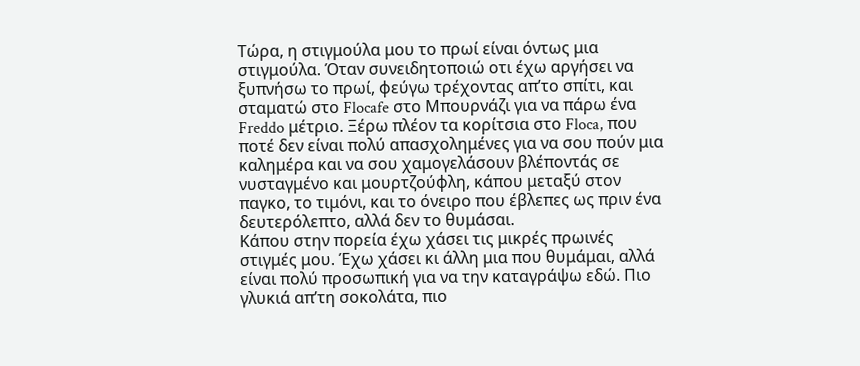Τώρα, η στιγμούλα μου το πρωί είναι όντως μια στιγμούλα. Όταν συνειδητοποιώ οτι έχω αργήσει να ξυπνήσω το πρωί, φεύγω τρέχοντας απ’το σπίτι, και σταματώ στο Flocafe στο Μπουρνάζι για να πάρω ένα Freddo μέτριο. Ξέρω πλέον τα κορίτσια στο Floca, που ποτέ δεν είναι πολύ απασχολημένες για να σου πούν μια καλημέρα και να σου χαμογελάσουν βλέποντάς σε νυσταγμένο και μουρτζούφλη, κάπου μεταξύ στον παγκο, το τιμόνι, και το όνειρο που έβλεπες ως πριν ένα δευτερόλεπτο, αλλά δεν το θυμάσαι.
Κάπου στην πορεία έχω χάσει τις μικρές πρωινές στιγμές μου. Έχω χάσει κι άλλη μια που θυμάμαι, αλλά είναι πολύ προσωπική για να την καταγράψω εδώ. Πιο γλυκιά απ’τη σοκολάτα, πιο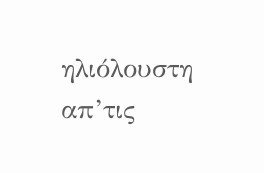ηλιόλουστη απ’τις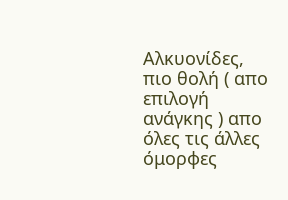Αλκυονίδες, πιο θολή ( απο επιλογή ανάγκης ) απο όλες τις άλλες όμορφες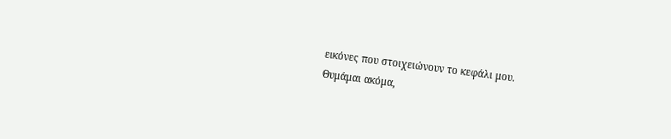εικόνες που στοιχειώνουν το κεφάλι μου.
Θυμάμαι ακόμα,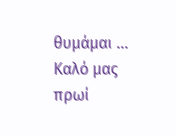θυμάμαι …
Καλό μας πρωί